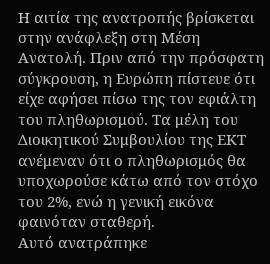Η αιτία της ανατροπής βρίσκεται στην ανάφλεξη στη Μέση Ανατολή. Πριν από την πρόσφατη σύγκρουση, η Ευρώπη πίστευε ότι είχε αφήσει πίσω της τον εφιάλτη του πληθωρισμού. Τα μέλη του Διοικητικού Συμβουλίου της ΕΚΤ ανέμεναν ότι ο πληθωρισμός θα υποχωρούσε κάτω από τον στόχο του 2%, ενώ η γενική εικόνα φαινόταν σταθερή.
Αυτό ανατράπηκε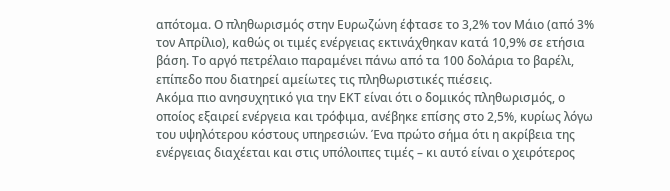απότομα. Ο πληθωρισμός στην Ευρωζώνη έφτασε το 3,2% τον Μάιο (από 3% τον Απρίλιο), καθώς οι τιμές ενέργειας εκτινάχθηκαν κατά 10,9% σε ετήσια βάση. Το αργό πετρέλαιο παραμένει πάνω από τα 100 δολάρια το βαρέλι, επίπεδο που διατηρεί αμείωτες τις πληθωριστικές πιέσεις.
Ακόμα πιο ανησυχητικό για την ΕΚΤ είναι ότι ο δομικός πληθωρισμός, ο οποίος εξαιρεί ενέργεια και τρόφιμα, ανέβηκε επίσης στο 2,5%, κυρίως λόγω του υψηλότερου κόστους υπηρεσιών. Ένα πρώτο σήμα ότι η ακρίβεια της ενέργειας διαχέεται και στις υπόλοιπες τιμές – κι αυτό είναι ο χειρότερος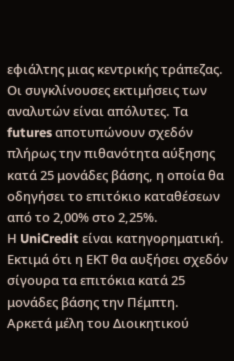εφιάλτης μιας κεντρικής τράπεζας.
Οι συγκλίνουσες εκτιμήσεις των αναλυτών είναι απόλυτες. Τα futures αποτυπώνουν σχεδόν πλήρως την πιθανότητα αύξησης κατά 25 μονάδες βάσης, η οποία θα οδηγήσει το επιτόκιο καταθέσεων από το 2,00% στο 2,25%.
Η UniCredit είναι κατηγορηματική. Εκτιμά ότι η ΕΚΤ θα αυξήσει σχεδόν σίγουρα τα επιτόκια κατά 25 μονάδες βάσης την Πέμπτη.
Αρκετά μέλη του Διοικητικού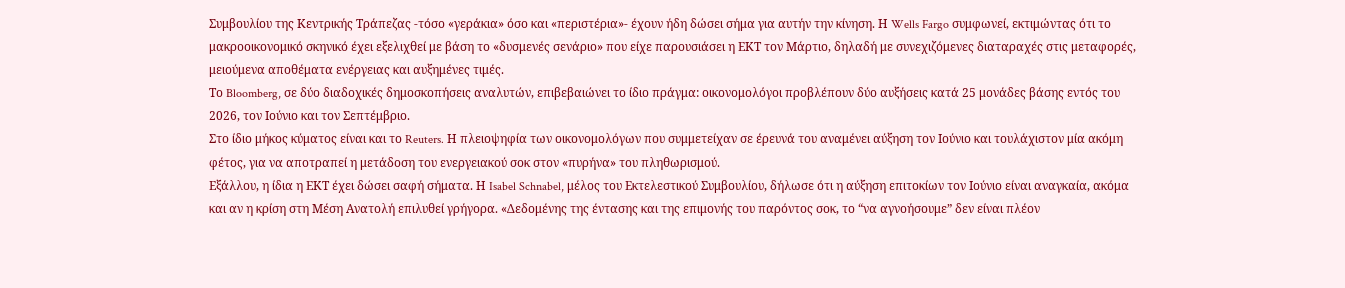Συμβουλίου της Κεντρικής Τράπεζας -τόσο «γεράκια» όσο και «περιστέρια»- έχουν ήδη δώσει σήμα για αυτήν την κίνηση. Η Wells Fargo συμφωνεί, εκτιμώντας ότι το μακροοικονομικό σκηνικό έχει εξελιχθεί με βάση το «δυσμενές σενάριο» που είχε παρουσιάσει η ΕΚΤ τον Μάρτιο, δηλαδή με συνεχιζόμενες διαταραχές στις μεταφορές, μειούμενα αποθέματα ενέργειας και αυξημένες τιμές.
Το Bloomberg, σε δύο διαδοχικές δημοσκοπήσεις αναλυτών, επιβεβαιώνει το ίδιο πράγμα: οικονομολόγοι προβλέπουν δύο αυξήσεις κατά 25 μονάδες βάσης εντός του 2026, τον Ιούνιο και τον Σεπτέμβριο.
Στο ίδιο μήκος κύματος είναι και το Reuters. Η πλειοψηφία των οικονομολόγων που συμμετείχαν σε έρευνά του αναμένει αύξηση τον Ιούνιο και τουλάχιστον μία ακόμη φέτος, για να αποτραπεί η μετάδοση του ενεργειακού σοκ στον «πυρήνα» του πληθωρισμού.
Εξάλλου, η ίδια η ΕΚΤ έχει δώσει σαφή σήματα. Η Isabel Schnabel, μέλος του Εκτελεστικού Συμβουλίου, δήλωσε ότι η αύξηση επιτοκίων τον Ιούνιο είναι αναγκαία, ακόμα και αν η κρίση στη Μέση Ανατολή επιλυθεί γρήγορα. «Δεδομένης της έντασης και της επιμονής του παρόντος σοκ, το “να αγνοήσουμε” δεν είναι πλέον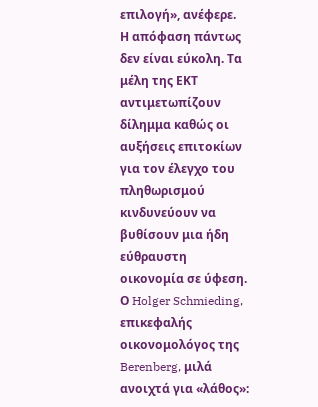επιλογή», ανέφερε.
Η απόφαση πάντως δεν είναι εύκολη. Τα μέλη της ΕΚΤ αντιμετωπίζουν δίλημμα καθώς οι αυξήσεις επιτοκίων για τον έλεγχο του πληθωρισμού κινδυνεύουν να βυθίσουν μια ήδη εύθραυστη οικονομία σε ύφεση.
Ο Holger Schmieding, επικεφαλής οικονομολόγος της Berenberg, μιλά ανοιχτά για «λάθος»: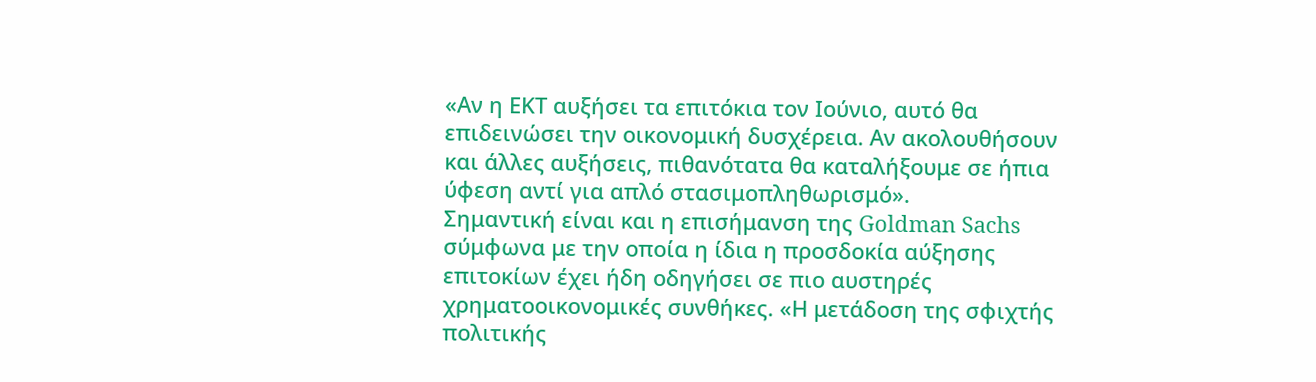«Αν η ΕΚΤ αυξήσει τα επιτόκια τον Ιούνιο, αυτό θα επιδεινώσει την οικονομική δυσχέρεια. Αν ακολουθήσουν και άλλες αυξήσεις, πιθανότατα θα καταλήξουμε σε ήπια ύφεση αντί για απλό στασιμοπληθωρισμό».
Σημαντική είναι και η επισήμανση της Goldman Sachs σύμφωνα με την οποία η ίδια η προσδοκία αύξησης επιτοκίων έχει ήδη οδηγήσει σε πιο αυστηρές χρηματοοικονομικές συνθήκες. «Η μετάδοση της σφιχτής πολιτικής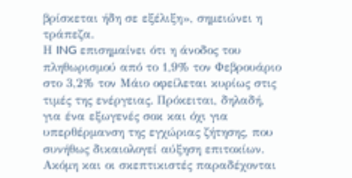βρίσκεται ήδη σε εξέλιξη», σημειώνει η τράπεζα.
Η ING επισημαίνει ότι η άνοδος του πληθωρισμού από το 1,9% τον Φεβρουάριο στο 3,2% τον Μάιο οφείλεται κυρίως στις τιμές της ενέργειας. Πρόκειται, δηλαδή, για ένα εξωγενές σοκ και όχι για υπερθέρμανση της εγχώριας ζήτησης, που συνήθως δικαιολογεί αύξηση επιτοκίων.
Ακόμη και οι σκεπτικιστές παραδέχονται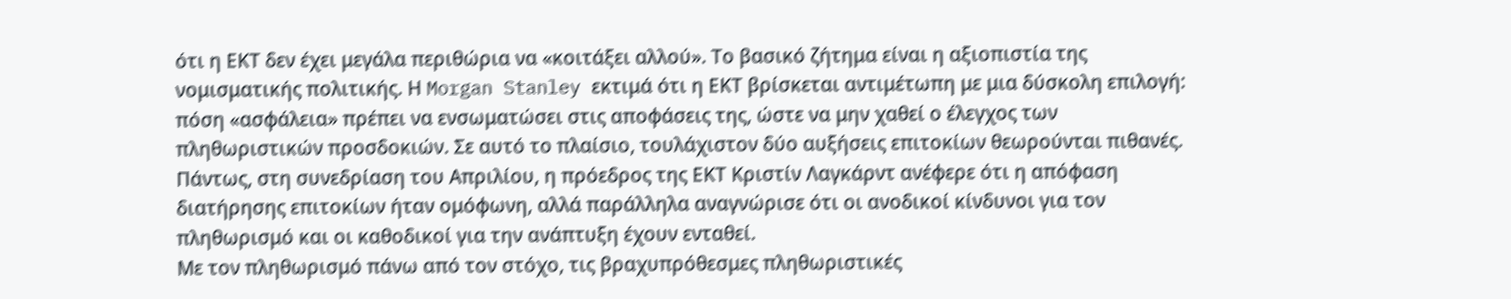ότι η ΕΚΤ δεν έχει μεγάλα περιθώρια να «κοιτάξει αλλού». Το βασικό ζήτημα είναι η αξιοπιστία της νομισματικής πολιτικής. Η Morgan Stanley εκτιμά ότι η ΕΚΤ βρίσκεται αντιμέτωπη με μια δύσκολη επιλογή: πόση «ασφάλεια» πρέπει να ενσωματώσει στις αποφάσεις της, ώστε να μην χαθεί ο έλεγχος των πληθωριστικών προσδοκιών. Σε αυτό το πλαίσιο, τουλάχιστον δύο αυξήσεις επιτοκίων θεωρούνται πιθανές.
Πάντως, στη συνεδρίαση του Απριλίου, η πρόεδρος της ΕΚΤ Κριστίν Λαγκάρντ ανέφερε ότι η απόφαση διατήρησης επιτοκίων ήταν ομόφωνη, αλλά παράλληλα αναγνώρισε ότι οι ανοδικοί κίνδυνοι για τον πληθωρισμό και οι καθοδικοί για την ανάπτυξη έχουν ενταθεί.
Με τον πληθωρισμό πάνω από τον στόχο, τις βραχυπρόθεσμες πληθωριστικές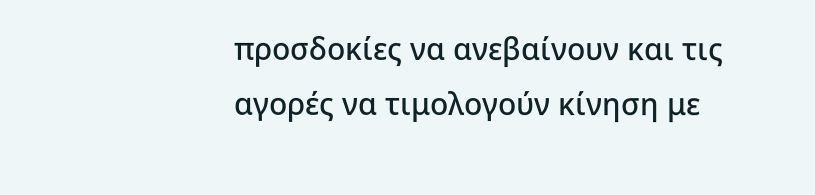προσδοκίες να ανεβαίνουν και τις αγορές να τιμολογούν κίνηση με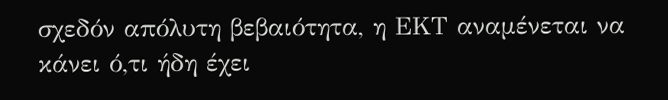σχεδόν απόλυτη βεβαιότητα, η ΕΚΤ αναμένεται να κάνει ό,τι ήδη έχει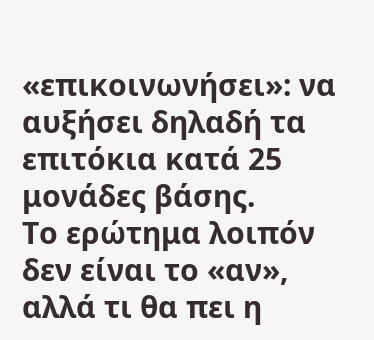«επικοινωνήσει»: να αυξήσει δηλαδή τα επιτόκια κατά 25 μονάδες βάσης.
Το ερώτημα λοιπόν δεν είναι το «αν», αλλά τι θα πει η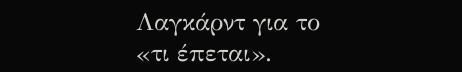Λαγκάρντ για το «τι έπεται».